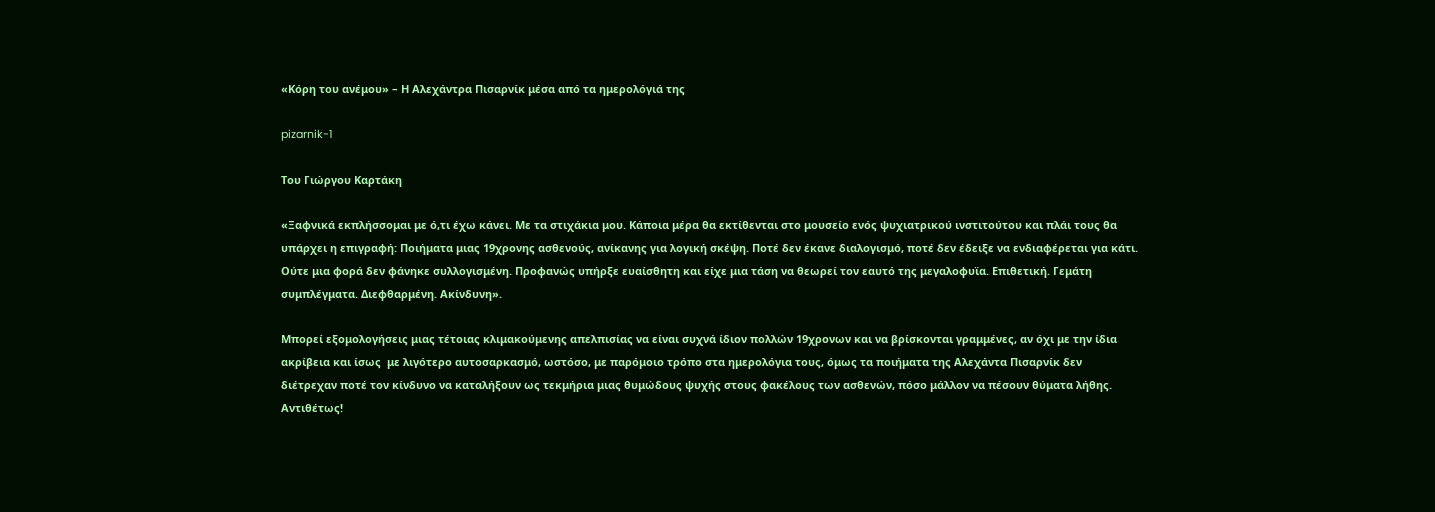«Κόρη του ανέμου» – Η Αλεχάντρα Πισαρνίκ μέσα από τα ημερολόγιά της

pizarnik-1

Του Γιώργου Καρτάκη

«Ξαφνικά εκπλήσσομαι με ό,τι έχω κάνει. Με τα στιχάκια μου. Κάποια μέρα θα εκτίθενται στο μουσείο ενός ψυχιατρικού ινστιτούτου και πλάι τους θα υπάρχει η επιγραφή: Ποιήματα μιας 19χρονης ασθενούς, ανίκανης για λογική σκέψη. Ποτέ δεν έκανε διαλογισμό, ποτέ δεν έδειξε να ενδιαφέρεται για κάτι. Ούτε μια φορά δεν φάνηκε συλλογισμένη. Προφανώς υπήρξε ευαίσθητη και είχε μια τάση να θεωρεί τον εαυτό της μεγαλοφυϊα. Επιθετική. Γεμάτη συμπλέγματα. Διεφθαρμένη. Ακίνδυνη».

Μπορεί εξομολογήσεις μιας τέτοιας κλιμακούμενης απελπισίας να είναι συχνά ίδιον πολλών 19χρονων και να βρίσκονται γραμμένες, αν όχι με την ίδια ακρίβεια και ίσως  με λιγότερο αυτοσαρκασμό, ωστόσο, με παρόμοιο τρόπο στα ημερολόγια τους, όμως τα ποιήματα της Αλεχάντα Πισαρνίκ δεν διέτρεχαν ποτέ τον κίνδυνο να καταλήξουν ως τεκμήρια μιας θυμώδους ψυχής στους φακέλους των ασθενών, πόσο μάλλον να πέσουν θύματα λήθης. Αντιθέτως!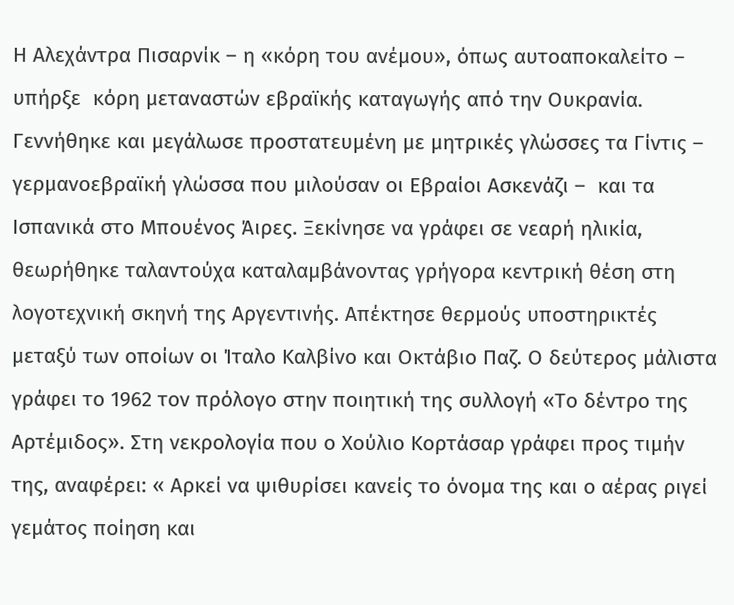Η Αλεχάντρα Πισαρνίκ – η «κόρη του ανέμου», όπως αυτοαποκαλείτο – υπήρξε  κόρη μεταναστών εβραϊκής καταγωγής από την Ουκρανία. Γεννήθηκε και μεγάλωσε προστατευμένη με μητρικές γλώσσες τα Γίντις – γερμανοεβραϊκή γλώσσα που μιλούσαν οι Εβραίοι Ασκενάζι –  και τα Ισπανικά στο Μπουένος Άιρες. Ξεκίνησε να γράφει σε νεαρή ηλικία, θεωρήθηκε ταλαντούχα καταλαμβάνοντας γρήγορα κεντρική θέση στη λογοτεχνική σκηνή της Αργεντινής. Απέκτησε θερμούς υποστηρικτές μεταξύ των οποίων οι Ίταλο Καλβίνο και Οκτάβιο Παζ. Ο δεύτερος μάλιστα γράφει το 1962 τον πρόλογο στην ποιητική της συλλογή «Το δέντρο της Αρτέμιδος». Στη νεκρολογία που ο Χούλιο Κορτάσαρ γράφει προς τιμήν της, αναφέρει: « Αρκεί να ψιθυρίσει κανείς το όνομα της και ο αέρας ριγεί γεμάτος ποίηση και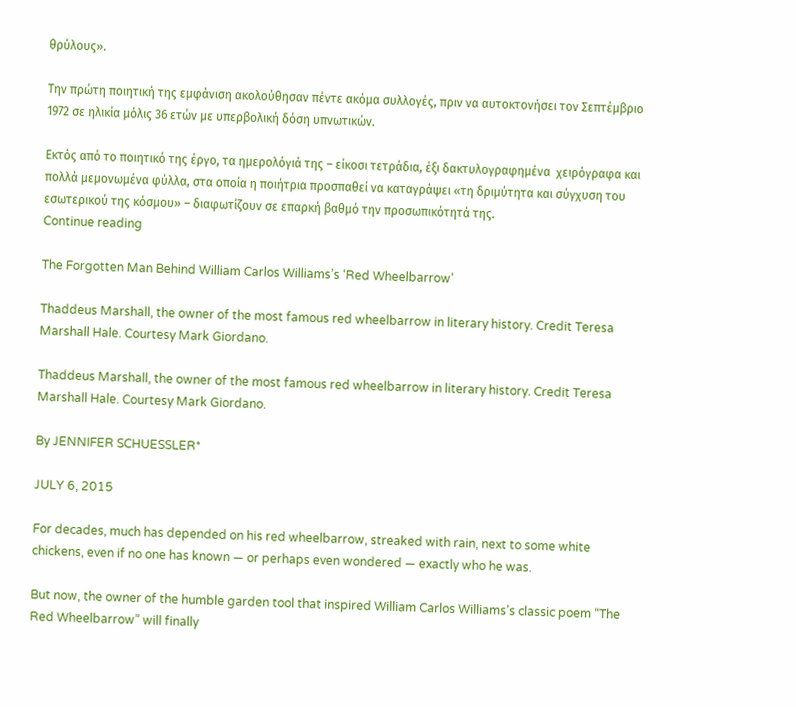θρύλους».

Την πρώτη ποιητική της εμφάνιση ακολούθησαν πέντε ακόμα συλλογές, πριν να αυτοκτονήσει τον Σεπτέμβριο 1972 σε ηλικία μόλις 36 ετών με υπερβολική δόση υπνωτικών.

Εκτός από το ποιητικό της έργο, τα ημερολόγιά της – είκοσι τετράδια, έξι δακτυλογραφημένα  χειρόγραφα και πολλά μεμονωμένα φύλλα, στα οποία η ποιήτρια προσπαθεί να καταγράψει «τη δριμύτητα και σύγχυση του εσωτερικού της κόσμου» – διαφωτίζουν σε επαρκή βαθμό την προσωπικότητά της.
Continue reading

The Forgotten Man Behind William Carlos Williams’s ‘Red Wheelbarrow’

Thaddeus Marshall, the owner of the most famous red wheelbarrow in literary history. Credit Teresa Marshall Hale. Courtesy Mark Giordano.

Thaddeus Marshall, the owner of the most famous red wheelbarrow in literary history. Credit Teresa Marshall Hale. Courtesy Mark Giordano.

By JENNIFER SCHUESSLER*

JULY 6, 2015

For decades, much has depended on his red wheelbarrow, streaked with rain, next to some white chickens, even if no one has known — or perhaps even wondered — exactly who he was.

But now, the owner of the humble garden tool that inspired William Carlos Williams’s classic poem “The Red Wheelbarrow” will finally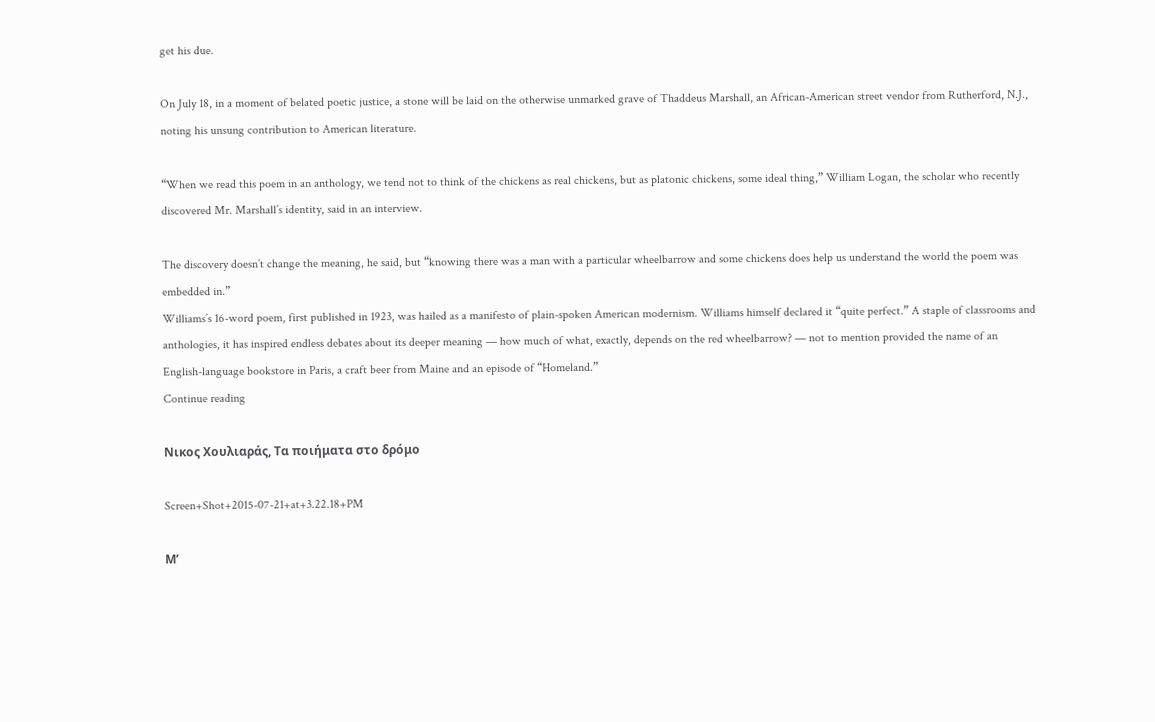get his due.

On July 18, in a moment of belated poetic justice, a stone will be laid on the otherwise unmarked grave of Thaddeus Marshall, an African-American street vendor from Rutherford, N.J., noting his unsung contribution to American literature.

“When we read this poem in an anthology, we tend not to think of the chickens as real chickens, but as platonic chickens, some ideal thing,” William Logan, the scholar who recently discovered Mr. Marshall’s identity, said in an interview.

The discovery doesn’t change the meaning, he said, but “knowing there was a man with a particular wheelbarrow and some chickens does help us understand the world the poem was embedded in.”
Williams’s 16-word poem, first published in 1923, was hailed as a manifesto of plain-spoken American modernism. Williams himself declared it “quite perfect.” A staple of classrooms and anthologies, it has inspired endless debates about its deeper meaning — how much of what, exactly, depends on the red wheelbarrow? — not to mention provided the name of an English-language bookstore in Paris, a craft beer from Maine and an episode of “Homeland.”
Continue reading

Νικος Χουλιαράς, Τα ποιήματα στο δρόμο

Screen+Shot+2015-07-21+at+3.22.18+PM

Μ’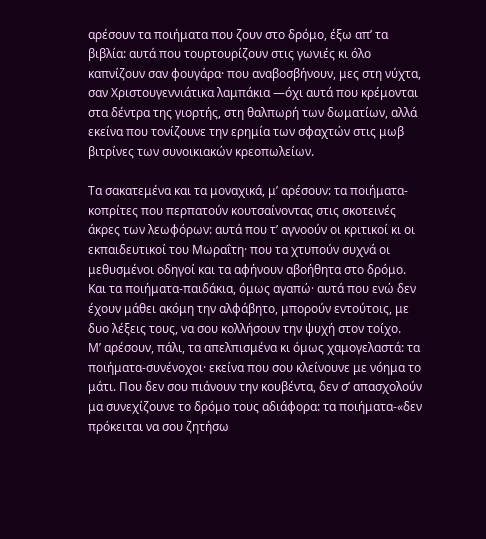αρέσουν τα ποιήματα που ζουν στο δρόμο, έξω απ’ τα βιβλία: αυτά που τουρτουρίζουν στις γωνιές κι όλο καπνίζουν σαν φουγάρα· που αναβοσβήνουν, μες στη νύχτα, σαν Χριστουγεννιάτικα λαμπάκια ―όχι αυτά που κρέμονται στα δέντρα της γιορτής, στη θαλπωρή των δωματίων, αλλά εκείνα που τονίζουνε την ερημία των σφαχτών στις μωβ βιτρίνες των συνοικιακών κρεοπωλείων.

Τα σακατεμένα και τα μοναχικά, μ’ αρέσουν: τα ποιήματα-κοπρίτες που περπατούν κουτσαίνοντας στις σκοτεινές άκρες των λεωφόρων: αυτά που τ’ αγνοούν οι κριτικοί κι οι εκπαιδευτικοί του Μωραΐτη· που τα χτυπούν συχνά οι μεθυσμένοι οδηγοί και τα αφήνουν αβοήθητα στο δρόμο. Και τα ποιήματα-παιδάκια, όμως αγαπώ· αυτά που ενώ δεν έχουν μάθει ακόμη την αλφάβητο, μπορούν εντούτοις, με δυο λέξεις τους, να σου κολλήσουν την ψυχή στον τοίχο.
Μ’ αρέσουν, πάλι, τα απελπισμένα κι όμως χαμογελαστά: τα ποιήματα-συνένοχοι· εκείνα που σου κλείνουνε με νόημα το μάτι. Που δεν σου πιάνουν την κουβέντα, δεν σ’ απασχολούν μα συνεχίζουνε το δρόμο τους αδιάφορα: τα ποιήματα-«δεν πρόκειται να σου ζητήσω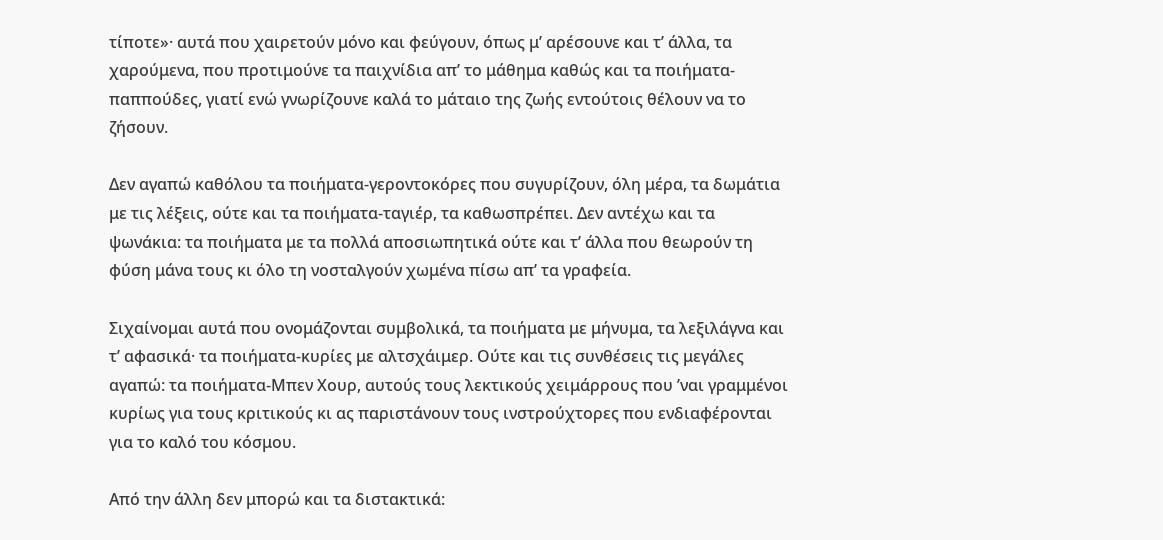τίποτε»· αυτά που χαιρετούν μόνο και φεύγουν, όπως μ’ αρέσουνε και τ’ άλλα, τα χαρούμενα, που προτιμούνε τα παιχνίδια απ’ το μάθημα καθώς και τα ποιήματα-παππούδες, γιατί ενώ γνωρίζουνε καλά το μάταιο της ζωής εντούτοις θέλουν να το ζήσουν.

Δεν αγαπώ καθόλου τα ποιήματα-γεροντοκόρες που συγυρίζουν, όλη μέρα, τα δωμάτια με τις λέξεις, ούτε και τα ποιήματα-ταγιέρ, τα καθωσπρέπει. Δεν αντέχω και τα ψωνάκια: τα ποιήματα με τα πολλά αποσιωπητικά ούτε και τ’ άλλα που θεωρούν τη φύση μάνα τους κι όλο τη νοσταλγούν χωμένα πίσω απ’ τα γραφεία.

Σιχαίνομαι αυτά που ονομάζονται συμβολικά, τα ποιήματα με μήνυμα, τα λεξιλάγνα και τ’ αφασικά· τα ποιήματα-κυρίες με αλτσχάιμερ. Ούτε και τις συνθέσεις τις μεγάλες αγαπώ: τα ποιήματα-Μπεν Χουρ, αυτούς τους λεκτικούς χειμάρρους που ’ναι γραμμένοι κυρίως για τους κριτικούς κι ας παριστάνουν τους ινστρούχτορες που ενδιαφέρονται για το καλό του κόσμου.

Από την άλλη δεν μπορώ και τα διστακτικά: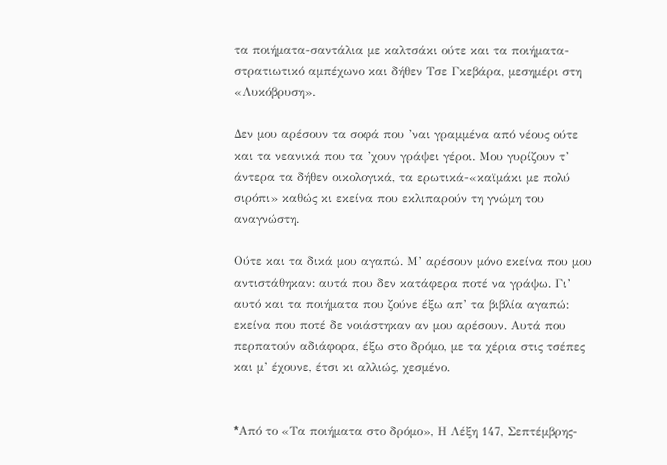τα ποιήματα-σαντάλια με καλτσάκι ούτε και τα ποιήματα-στρατιωτικό αμπέχωνο και δήθεν Τσε Γκεβάρα, μεσημέρι στη «Λυκόβρυση».

Δεν μου αρέσουν τα σοφά που ’ναι γραμμένα από νέους ούτε και τα νεανικά που τα ’χουν γράψει γέροι. Μου γυρίζουν τ’ άντερα τα δήθεν οικολογικά, τα ερωτικά-«καϊμάκι με πολύ σιρόπι» καθώς κι εκείνα που εκλιπαρούν τη γνώμη του αναγνώστη.

Ούτε και τα δικά μου αγαπώ. Μ’ αρέσουν μόνο εκείνα που μου αντιστάθηκαν: αυτά που δεν κατάφερα ποτέ να γράψω. Γι’ αυτό και τα ποιήματα που ζούνε έξω απ’ τα βιβλία αγαπώ: εκείνα που ποτέ δε νοιάστηκαν αν μου αρέσουν. Αυτά που περπατούν αδιάφορα, έξω στο δρόμο, με τα χέρια στις τσέπες και μ’ έχουνε, έτσι κι αλλιώς, χεσμένο.


*Aπό το «Τα ποιήματα στο δρόμο», Η Λέξη 147, Σεπτέμβρης-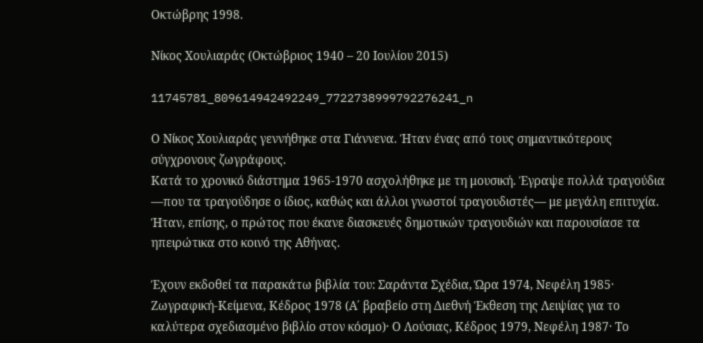Οκτώβρης 1998.

Νίκος Χουλιαράς (Οκτώβριος 1940 – 20 Ιουλίου 2015)

11745781_809614942492249_7722738999792276241_n

Ο Νίκος Χουλιαράς γεννήθηκε στα Γιάννενα. Ήταν ένας από τους σημαντικότερους σύγχρονους ζωγράφους.
Κατά το χρονικό διάστημα 1965-1970 ασχολήθηκε με τη μουσική. Έγραψε πολλά τραγούδια ―που τα τραγούδησε ο ίδιος, καθώς και άλλοι γνωστοί τραγουδιστές― με μεγάλη επιτυχία. Ήταν, επίσης, ο πρώτος που έκανε διασκευές δημοτικών τραγουδιών και παρουσίασε τα ηπειρώτικα στο κοινό της Αθήνας.

Έχουν εκδοθεί τα παρακάτω βιβλία του: Σαράντα Σχέδια, Ώρα 1974, Νεφέλη 1985· Ζωγραφική-Κείμενα, Κέδρος 1978 (Α΄ βραβείο στη Διεθνή Έκθεση της Λειψίας για το καλύτερα σχεδιασμένο βιβλίο στον κόσμο)· Ο Λούσιας, Κέδρος 1979, Νεφέλη 1987· Το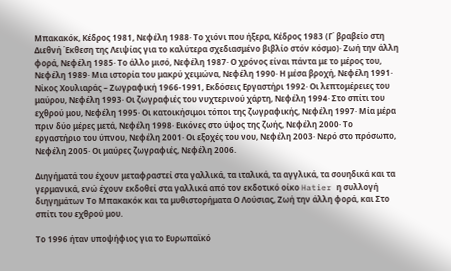Μπακακόκ, Κέδρος 1981, Νεφέλη 1988· Το χιόνι που ήξερα, Κέδρος 1983 (Γ΄ βραβείο στη Διεθνή Έκθεση της Λειψίας για το καλύτερα σχεδιασμένο βιβλίο στόν κόσμο)· Ζωή την άλλη φορά, Νεφέλη 1985· Το άλλο μισό, Νεφέλη 1987· Ο χρόνος είναι πάντα με το μέρος του, Νεφέλη 1989· Μια ιστορία του μακρύ χειμώνα, Νεφέλη 1990· Η μέσα βροχή, Νεφέλη 1991· Νίκος Χουλιαράς – Ζωγραφική 1966-1991, Εκδόσεις Εργαστήρι 1992· Οι λεπτομέρειες του μαύρου, Νεφέλη 1993· Οι ζωγραφιές του νυχτερινού χάρτη, Νεφέλη 1994· Στο σπίτι του εχθρού μου, Νεφέλη 1995· Οι κατοικήσιμοι τόποι της ζωγραφικής, Νεφέλη 1997· Μία μέρα πριν δύο μέρες μετά, Νεφέλη 1998· Εικόνες στο ύψος της ζωής, Νεφέλη 2000· Το εργαστήριο του ύπνου, Νεφέλη 2001· Οι εξοχές του νου, Νεφέλη 2003· Νερό στο πρόσωπο, Νεφέλη 2005· Οι μαύρες ζωγραφιές, Νεφέλη 2006.

Διηγήματά του έχουν μεταφραστεί στα γαλλικά, τα ιταλικά, τα αγγλικά, τα σουηδικά και τα γερμανικά, ενώ έχουν εκδοθεί στα γαλλικά από τον εκδοτικό οίκο Hatier η συλλογή διηγημάτων Το Μπακακόκ και τα μυθιστορήματα Ο Λούσιας, Ζωή την άλλη φορά, και Στο σπίτι του εχθρού μου.

Το 1996 ήταν υποψήφιος για το Ευρωπαϊκό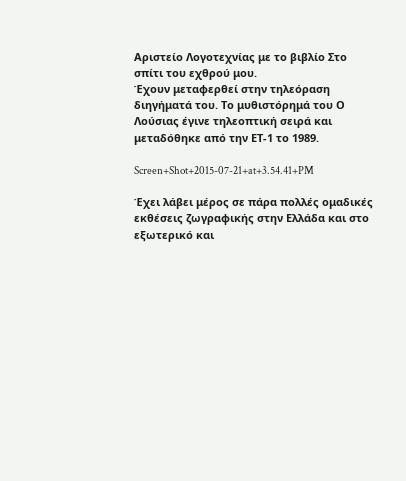Αριστείο Λογοτεχνίας με το βιβλίο Στο σπίτι του εχθρού μου.
Έχουν μεταφερθεί στην τηλεόραση διηγήματά του. Το μυθιστόρημά του Ο Λούσιας έγινε τηλεοπτική σειρά και μεταδόθηκε από την ΕΤ-1 το 1989.

Screen+Shot+2015-07-21+at+3.54.41+PM

Έχει λάβει μέρος σε πάρα πολλές ομαδικές εκθέσεις ζωγραφικής στην Ελλάδα και στο εξωτερικό και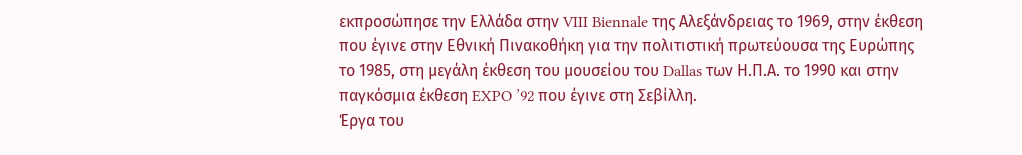εκπροσώπησε την Ελλάδα στην VIII Biennale της Αλεξάνδρειας το 1969, στην έκθεση που έγινε στην Εθνική Πινακοθήκη για την πολιτιστική πρωτεύουσα της Ευρώπης το 1985, στη μεγάλη έκθεση του μουσείου του Dallas των Η.Π.Α. το 1990 και στην παγκόσμια έκθεση EXPO ’92 που έγινε στη Σεβίλλη.
Έργα του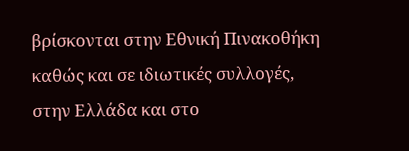βρίσκονται στην Εθνική Πινακοθήκη καθώς και σε ιδιωτικές συλλογές, στην Ελλάδα και στο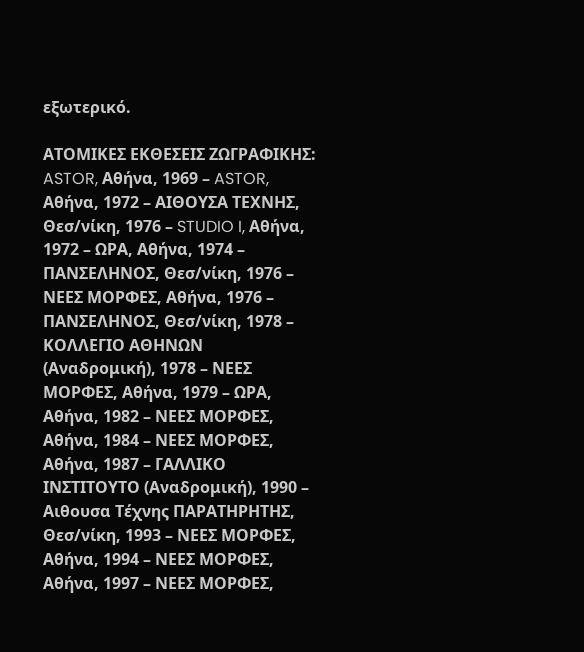εξωτερικό.

ΑΤΟΜΙΚΕΣ ΕΚΘΕΣΕΙΣ ΖΩΓΡΑΦΙΚΗΣ:
ASTOR, Αθήνα, 1969 – ASTOR, Αθήνα, 1972 – ΑΙΘΟΥΣΑ ΤΕΧΝΗΣ, Θεσ/νίκη, 1976 – STUDIO I, Αθήνα, 1972 – ΩΡΑ, Αθήνα, 1974 – ΠΑΝΣΕΛΗΝΟΣ, Θεσ/νίκη, 1976 – ΝΕΕΣ ΜΟΡΦΕΣ, Αθήνα, 1976 – ΠΑΝΣΕΛΗΝΟΣ, Θεσ/νίκη, 1978 – ΚΟΛΛΕΓΙΟ ΑΘΗΝΩΝ (Αναδρομική), 1978 – ΝΕΕΣ ΜΟΡΦΕΣ, Αθήνα, 1979 – ΩΡΑ, Αθήνα, 1982 – ΝΕΕΣ ΜΟΡΦΕΣ, Αθήνα, 1984 – ΝΕΕΣ ΜΟΡΦΕΣ, Αθήνα, 1987 – ΓΑΛΛΙΚΟ ΙΝΣΤΙΤΟΥΤΟ (Αναδρομική), 1990 – Αιθουσα Τέχνης ΠΑΡΑΤΗΡΗΤΗΣ, Θεσ/νίκη, 1993 – ΝΕΕΣ ΜΟΡΦΕΣ, Αθήνα, 1994 – ΝΕΕΣ ΜΟΡΦΕΣ, Αθήνα, 1997 – ΝΕΕΣ ΜΟΡΦΕΣ,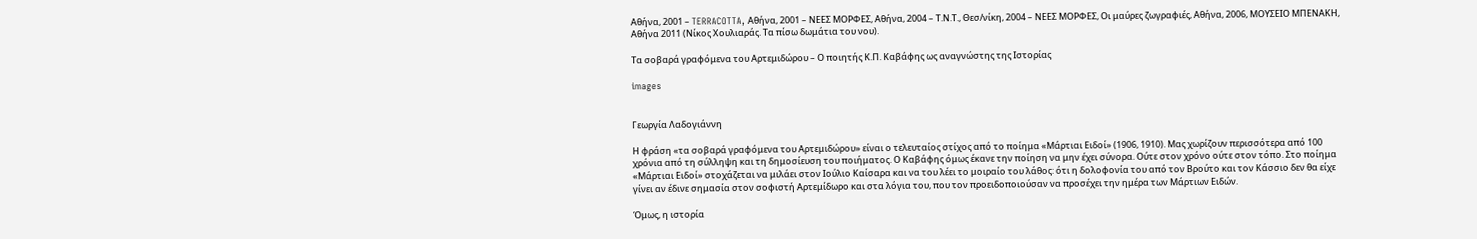Αθήνα, 2001 – TERRACOTTA, Αθήνα, 2001 – ΝΕΕΣ ΜΟΡΦΕΣ, Αθήνα, 2004 – Τ.Ν.Τ., Θεσ/νίκη, 2004 – ΝΕΕΣ ΜΟΡΦΕΣ, Οι μαύρες ζωγραφιές, Αθήνα, 2006, ΜΟΥΣΕΙΟ ΜΠΕΝΑΚΗ, Αθήνα 2011 (Νίκος Χουλιαράς. Τα πίσω δωμάτια του νου).

Tα σοβαρά γραφόμενα του Αρτεμιδώρου – Ο ποιητής Κ.Π. Καβάφης ως αναγνώστης της Ιστορίας

images


Γεωργία Λαδογιάννη

Η φράση «τα σοβαρά γραφόμενα του Αρτεμιδώρου» είναι ο τελευταίος στίχος από το ποίημα «Μάρτιαι Ειδοί» (1906, 1910). Μας χωρίζουν περισσότερα από 100 χρόνια από τη σύλληψη και τη δημοσίευση του ποιήματος. Ο Καβάφης όμως έκανε την ποίηση να μην έχει σύνορα. Ούτε στον χρόνο ούτε στον τόπο. Στο ποίημα «Μάρτιαι Ειδοί» στοχάζεται να μιλάει στον Ιούλιο Καίσαρα και να του λέει το μοιραίο του λάθος: ότι η δολοφονία του από τον Βρούτο και τον Κάσσιο δεν θα είχε γίνει αν έδινε σημασία στον σοφιστή Αρτεμίδωρο και στα λόγια του, που τον προειδοποιούσαν να προσέχει την ημέρα των Μάρτιων Ειδών.

Όμως, η ιστορία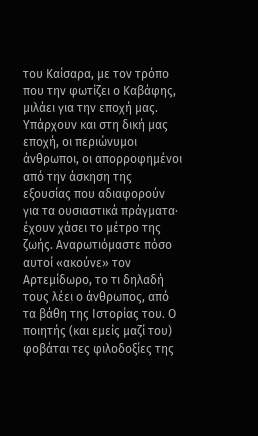του Καίσαρα, με τον τρόπο που την φωτίζει ο Καβάφης, μιλάει για την εποχή μας. Υπάρχουν και στη δική μας εποχή, οι περιώνυμοι άνθρωποι, οι απορροφημένοι από την άσκηση της εξουσίας που αδιαφορούν για τα ουσιαστικά πράγματα· έχουν χάσει το μέτρο της ζωής. Αναρωτιόμαστε πόσο αυτοί «ακούνε» τον Αρτεμίδωρο, το τι δηλαδή τους λέει ο άνθρωπος, από τα βάθη της Ιστορίας του. Ο ποιητής (και εμείς μαζί του) φοβάται τες φιλοδοξίες της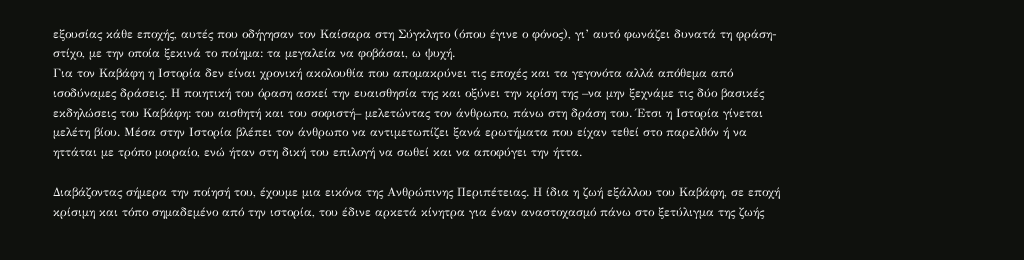εξουσίας κάθε εποχής, αυτές που οδήγησαν τον Καίσαρα στη Σύγκλητο (όπου έγινε ο φόνος), γι’ αυτό φωνάζει δυνατά τη φράση-στίχο, με την οποία ξεκινά το ποίημα: τα μεγαλεία να φοβάσαι, ω ψυχή.
Για τον Καβάφη η Ιστορία δεν είναι χρονική ακολουθία που απομακρύνει τις εποχές και τα γεγονότα αλλά απόθεμα από ισοδύναμες δράσεις. Η ποιητική του όραση ασκεί την ευαισθησία της και οξύνει την κρίση της –να μην ξεχνάμε τις δύο βασικές εκδηλώσεις του Καβάφη: του αισθητή και του σοφιστή– μελετώντας τον άνθρωπο, πάνω στη δράση του. Έτσι η Ιστορία γίνεται μελέτη βίου. Μέσα στην Ιστορία βλέπει τον άνθρωπο να αντιμετωπίζει ξανά ερωτήματα που είχαν τεθεί στο παρελθόν ή να ηττάται με τρόπο μοιραίο, ενώ ήταν στη δική του επιλογή να σωθεί και να αποφύγει την ήττα.

Διαβάζοντας σήμερα την ποίησή του, έχουμε μια εικόνα της Ανθρώπινης Περιπέτειας. Η ίδια η ζωή εξάλλου του Καβάφη, σε εποχή κρίσιμη και τόπο σημαδεμένο από την ιστορία, του έδινε αρκετά κίνητρα για έναν αναστοχασμό πάνω στο ξετύλιγμα της ζωής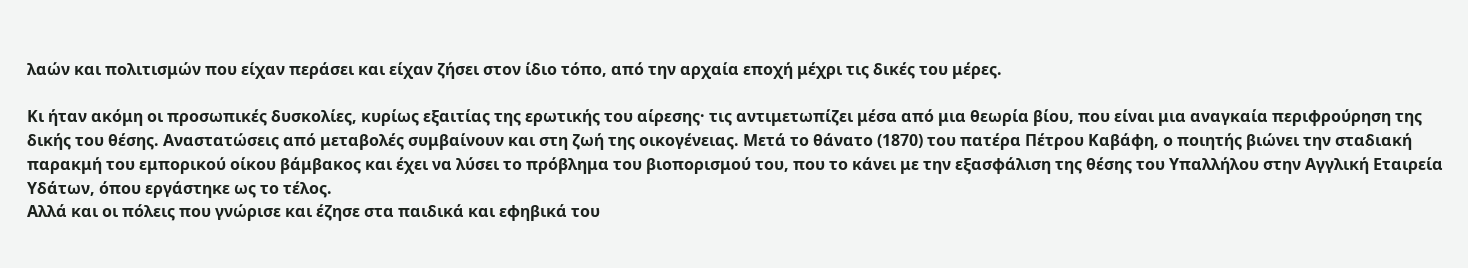λαών και πολιτισμών που είχαν περάσει και είχαν ζήσει στον ίδιο τόπο, από την αρχαία εποχή μέχρι τις δικές του μέρες.

Κι ήταν ακόμη οι προσωπικές δυσκολίες, κυρίως εξαιτίας της ερωτικής του αίρεσης· τις αντιμετωπίζει μέσα από μια θεωρία βίου, που είναι μια αναγκαία περιφρούρηση της δικής του θέσης. Αναστατώσεις από μεταβολές συμβαίνουν και στη ζωή της οικογένειας. Μετά το θάνατο (1870) του πατέρα Πέτρου Καβάφη, ο ποιητής βιώνει την σταδιακή παρακμή του εμπορικού οίκου βάμβακος και έχει να λύσει το πρόβλημα του βιοπορισμού του, που το κάνει με την εξασφάλιση της θέσης του Υπαλλήλου στην Αγγλική Εταιρεία Υδάτων, όπου εργάστηκε ως το τέλος.
Αλλά και οι πόλεις που γνώρισε και έζησε στα παιδικά και εφηβικά του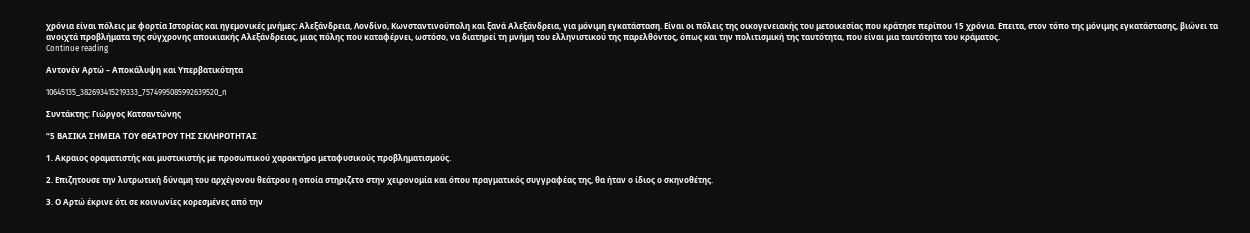χρόνια είναι πόλεις με φορτία Ιστορίας και ηγεμονικές μνήμες: Αλεξάνδρεια, Λονδίνο, Κωνσταντινούπολη και ξανά Αλεξάνδρεια, για μόνιμη εγκατάσταση. Είναι οι πόλεις της οικογενειακής του μετοικεσίας που κράτησε περίπου 15 χρόνια. Επειτα, στον τόπο της μόνιμης εγκατάστασης, βιώνει τα ανοιχτά προβλήματα της σύγχρονης αποικιακής Αλεξάνδρειας, μιας πόλης που καταφέρνει, ωστόσο, να διατηρεί τη μνήμη του ελληνιστικού της παρελθόντος, όπως και την πολιτισμική της ταυτότητα, που είναι μια ταυτότητα του κράματος.
Continue reading

Αντονέν Αρτώ – Αποκάλυψη και Υπερβατικότητα

10645135_382693415219333_7574995085992639520_n

Συντάκτης: Γιώργος Κατσαντώνης

“5 ΒΑΣΙΚΑ ΣΗΜΕΙΑ ΤΟΥ ΘΕΑΤΡΟΥ ΤΗΣ ΣΚΛΗΡΟΤΗΤΑΣ

1. Ακραιος οραματιστής και μυστικιστής με προσωπικού χαρακτήρα μεταφυσικούς προβληματισμούς.

2. Επιζητουσε την λυτρωτική δύναμη του αρχέγονου θεάτρου η οποία στηριζετο στην χειρονομία και όπου πραγματικός συγγραφέας της, θα ήταν ο ίδιος ο σκηνοθέτης.

3. Ο Αρτώ έκρινε ότι σε κοινωνίες κορεσμένες από την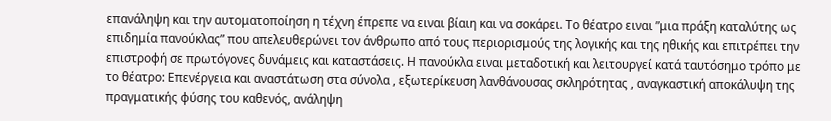επανάληψη και την αυτοματοποίηση η τέχνη έπρεπε να ειναι βίαιη και να σοκάρει. Το θέατρο ειναι ”μια πράξη καταλύτης ως επιδημία πανούκλας” που απελευθερώνει τον άνθρωπο από τους περιορισμούς της λογικής και της ηθικής και επιτρέπει την επιστροφή σε πρωτόγονες δυνάμεις και καταστάσεις. Η πανούκλα ειναι μεταδοτική και λειτουργεί κατά ταυτόσημο τρόπο με το θέατρο: Επενέργεια και αναστάτωση στα σύνολα , εξωτερίκευση λανθάνουσας σκληρότητας , αναγκαστική αποκάλυψη της πραγματικής φύσης του καθενός, ανάληψη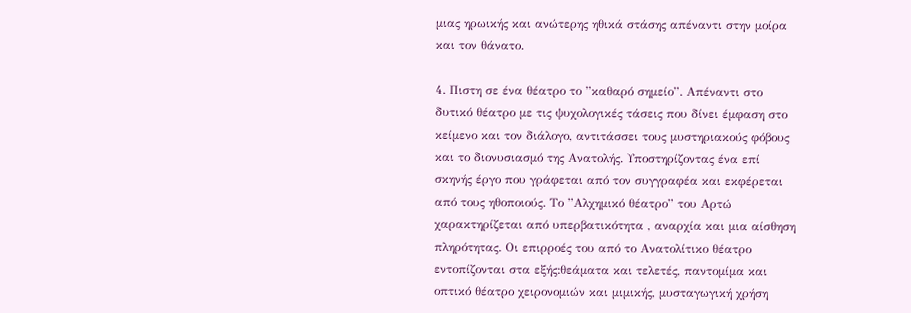μιας ηρωικής και ανώτερης ηθικά στάσης απέναντι στην μοίρα και τον θάνατο.

4. Πιστη σε ένα θέατρο το ”καθαρό σημείο”. Απέναντι στο δυτικό θέατρο με τις ψυχολογικές τάσεις που δίνει έμφαση στο κείμενο και τον διάλογο, αντιτάσσει τους μυστηριακούς φόβους και το διονυσιασμό της Ανατολής. Υποστηρίζοντας ένα επί σκηνής έργο που γράφεται από τον συγγραφέα και εκφέρεται από τους ηθοποιούς. Το ”Αλχημικό θέατρο” του Αρτώ χαρακτηρίζεται από υπερβατικότητα , αναρχία και μια αίσθηση πληρότητας. Οι επιρροές του από το Ανατολίτικο θέατρο εντοπίζονται στα εξής:θεάματα και τελετές, παντομίμα και οπτικό θέατρο χειρονομιών και μιμικής, μυσταγωγική χρήση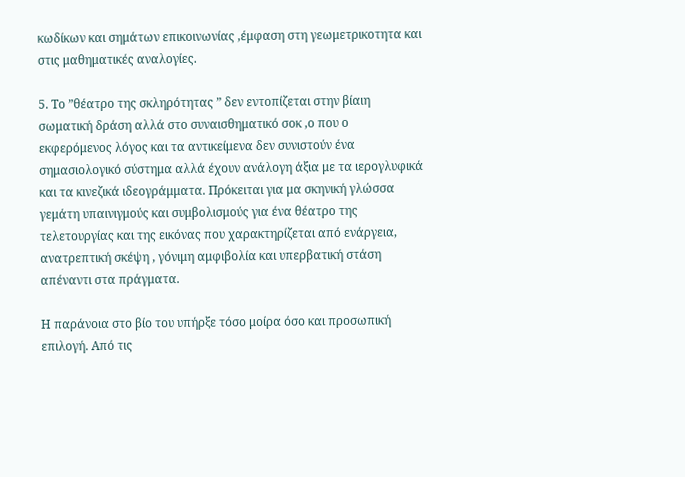κωδίκων και σημάτων επικοινωνίας ,έμφαση στη γεωμετρικοτητα και στις μαθηματικές αναλογίες.

5. Το ”θέατρο της σκληρότητας ” δεν εντοπίζεται στην βίαιη σωματική δράση αλλά στο συναισθηματικό σοκ ,ο που ο εκφερόμενος λόγος και τα αντικείμενα δεν συνιστούν ένα σημασιολογικό σύστημα αλλά έχουν ανάλογη άξια με τα ιερογλυφικά και τα κινεζικά ιδεογράμματα. Πρόκειται για μα σκηνική γλώσσα γεμάτη υπαινιγμούς και συμβολισμούς για ένα θέατρο της τελετουργίας και της εικόνας που χαρακτηρίζεται από ενάργεια, ανατρεπτική σκέψη , γόνιμη αμφιβολία και υπερβατική στάση απέναντι στα πράγματα.

Η παράνοια στο βίο του υπήρξε τόσο μοίρα όσο και προσωπική επιλογή. Από τις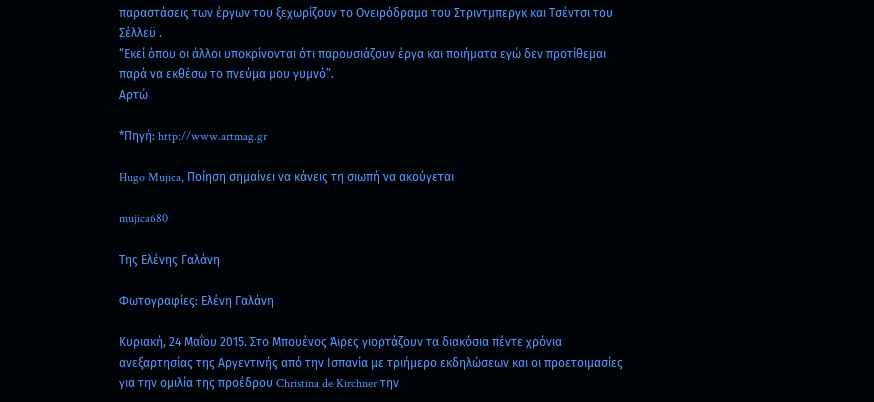παραστάσεις των έργων του ξεχωρίζουν το Ονειρόδραμα του Στριντμπεργκ και Τσέντσι του Σέλλεϋ .
“Εκεί όπου οι άλλοι υποκρίνονται ότι παρουσιάζουν έργα και ποιήματα εγώ δεν προτίθεμαι παρά να εκθέσω το πνεύμα μου γυμνό”.
Αρτώ

*Πηγή: http://www.artmag.gr

Hugo Mujica, Ποίηση σημαίνει να κάνεις τη σιωπή να ακούγεται

mujica680

Της Ελένης Γαλάνη

Φωτογραφίες: Ελένη Γαλάνη

Κυριακή, 24 Μαΐου 2015. Στο Μπουένος Άιρες γιορτάζουν τα διακόσια πέντε χρόνια ανεξαρτησίας της Αργεντινής από την Ισπανία με τριήμερο εκδηλώσεων και οι προετοιμασίες για την ομιλία της προέδρου Christina de Kirchner την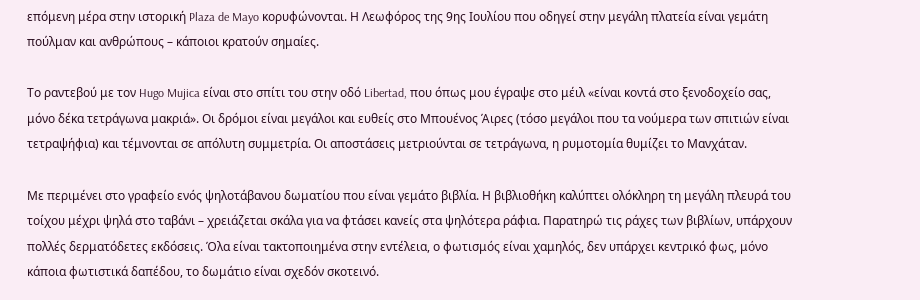επόμενη μέρα στην ιστορική Plaza de Mayo κορυφώνονται. Η Λεωφόρος της 9ης Ιουλίου που οδηγεί στην μεγάλη πλατεία είναι γεμάτη πούλμαν και ανθρώπους – κάποιοι κρατούν σημαίες.

Το ραντεβού με τον Hugo Mujica είναι στο σπίτι του στην οδό Libertad, που όπως μου έγραψε στο μέιλ «είναι κοντά στο ξενοδοχείο σας, μόνο δέκα τετράγωνα μακριά». Οι δρόμοι είναι μεγάλοι και ευθείς στο Μπουένος Άιρες (τόσο μεγάλοι που τα νούμερα των σπιτιών είναι τετραψήφια) και τέμνονται σε απόλυτη συμμετρία. Οι αποστάσεις μετριούνται σε τετράγωνα, η ρυμοτομία θυμίζει το Μανχάταν.

Με περιμένει στο γραφείο ενός ψηλοτάβανου δωματίου που είναι γεμάτο βιβλία. Η βιβλιοθήκη καλύπτει ολόκληρη τη μεγάλη πλευρά του τοίχου μέχρι ψηλά στο ταβάνι – χρειάζεται σκάλα για να φτάσει κανείς στα ψηλότερα ράφια. Παρατηρώ τις ράχες των βιβλίων, υπάρχουν πολλές δερματόδετες εκδόσεις. Όλα είναι τακτοποιημένα στην εντέλεια, ο φωτισμός είναι χαμηλός, δεν υπάρχει κεντρικό φως, μόνο κάποια φωτιστικά δαπέδου, το δωμάτιο είναι σχεδόν σκοτεινό.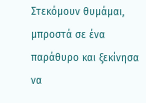Στεκόμουν θυμάμαι, μπροστά σε ένα παράθυρο και ξεκίνησα να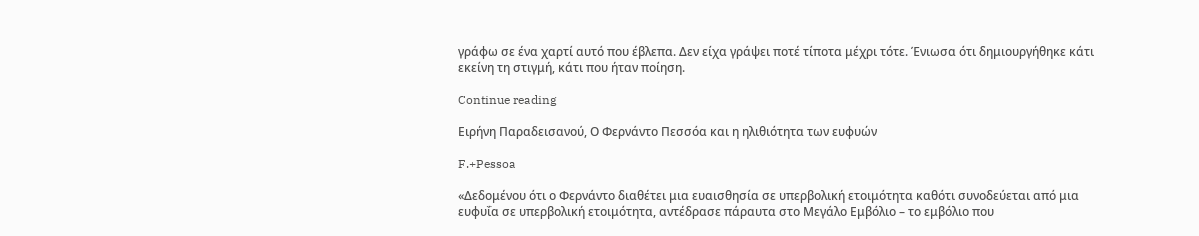γράφω σε ένα χαρτί αυτό που έβλεπα. Δεν είχα γράψει ποτέ τίποτα μέχρι τότε. Ένιωσα ότι δημιουργήθηκε κάτι εκείνη τη στιγμή, κάτι που ήταν ποίηση.

Continue reading

Ειρήνη Παραδεισανού, Ο Φερνάντο Πεσσόα και η ηλιθιότητα των ευφυών

F.+Pessoa

«Δεδομένου ότι ο Φερνάντο διαθέτει μια ευαισθησία σε υπερβολική ετοιμότητα καθότι συνοδεύεται από μια ευφυΐα σε υπερβολική ετοιμότητα, αντέδρασε πάραυτα στο Μεγάλο Εμβόλιο – το εμβόλιο που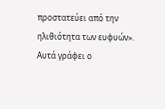προστατεύει από την ηλιθιότητα των ευφυών».
Αυτά γράφει ο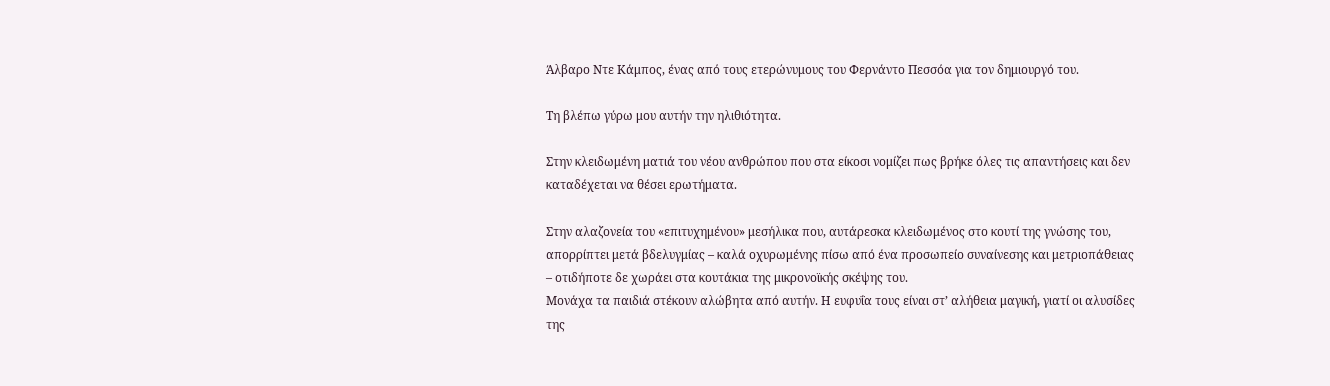Άλβαρο Ντε Κάμπος, ένας από τους ετερώνυμους του Φερνάντο Πεσσόα για τον δημιουργό του.

Τη βλέπω γύρω μου αυτήν την ηλιθιότητα.

Στην κλειδωμένη ματιά του νέου ανθρώπου που στα είκοσι νομίζει πως βρήκε όλες τις απαντήσεις και δεν καταδέχεται να θέσει ερωτήματα.

Στην αλαζονεία του «επιτυχημένου» μεσήλικα που, αυτάρεσκα κλειδωμένος στο κουτί της γνώσης του, απορρίπτει μετά βδελυγμίας – καλά οχυρωμένης πίσω από ένα προσωπείο συναίνεσης και μετριοπάθειας – οτιδήποτε δε χωράει στα κουτάκια της μικρονοϊκής σκέψης του.
Μονάχα τα παιδιά στέκουν αλώβητα από αυτήν. Η ευφυΐα τους είναι στ’ αλήθεια μαγική, γιατί οι αλυσίδες της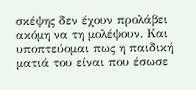σκέψης δεν έχουν προλάβει ακόμη να τη μολέψουν. Και υποπτεύομαι πως η παιδική ματιά του είναι που έσωσε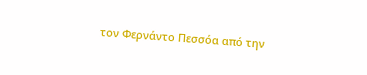τον Φερνάντο Πεσσόα από την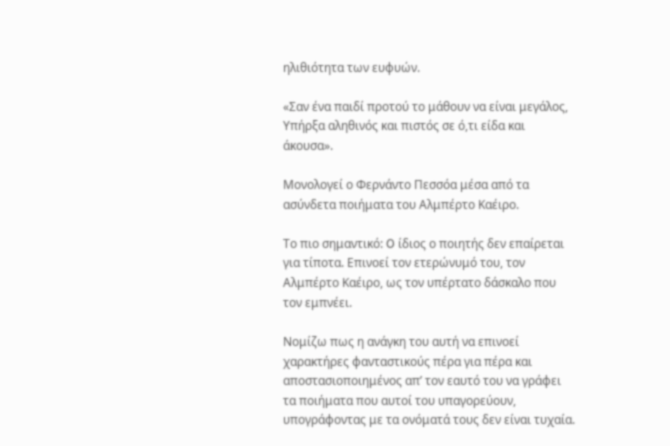ηλιθιότητα των ευφυών.

«Σαν ένα παιδί προτού το μάθουν να είναι μεγάλος,
Υπήρξα αληθινός και πιστός σε ό,τι είδα και άκουσα».

Μονολογεί ο Φερνάντο Πεσσόα μέσα από τα ασύνδετα ποιήματα του Αλμπέρτο Καέιρο.

Το πιο σημαντικό: O ίδιος ο ποιητής δεν επαίρεται για τίποτα. Επινοεί τον ετερώνυμό του, τον Αλμπέρτο Καέιρο, ως τον υπέρτατο δάσκαλο που τον εμπνέει.

Νομίζω πως η ανάγκη του αυτή να επινοεί χαρακτήρες φανταστικούς πέρα για πέρα και αποστασιοποιημένος απ’ τον εαυτό του να γράφει τα ποιήματα που αυτοί του υπαγορεύουν, υπογράφοντας με τα ονόματά τους δεν είναι τυχαία.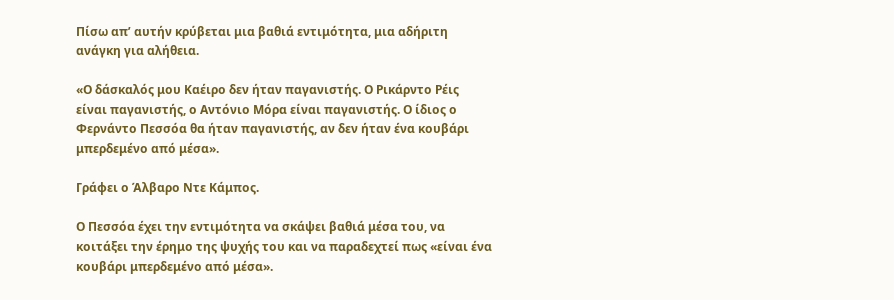Πίσω απ’ αυτήν κρύβεται μια βαθιά εντιμότητα, μια αδήριτη ανάγκη για αλήθεια.

«Ο δάσκαλός μου Καέιρο δεν ήταν παγανιστής. Ο Ρικάρντο Ρέις είναι παγανιστής, ο Αντόνιο Μόρα είναι παγανιστής. Ο ίδιος ο Φερνάντο Πεσσόα θα ήταν παγανιστής, αν δεν ήταν ένα κουβάρι μπερδεμένο από μέσα».

Γράφει ο Άλβαρο Ντε Κάμπος.

Ο Πεσσόα έχει την εντιμότητα να σκάψει βαθιά μέσα του, να κοιτάξει την έρημο της ψυχής του και να παραδεχτεί πως «είναι ένα κουβάρι μπερδεμένο από μέσα».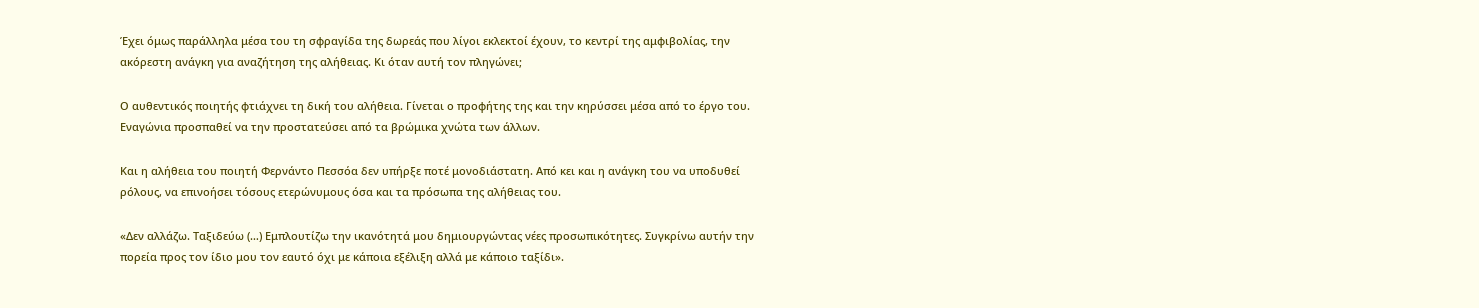Έχει όμως παράλληλα μέσα του τη σφραγίδα της δωρεάς που λίγοι εκλεκτοί έχουν, το κεντρί της αμφιβολίας, την ακόρεστη ανάγκη για αναζήτηση της αλήθειας. Κι όταν αυτή τον πληγώνει;

Ο αυθεντικός ποιητής φτιάχνει τη δική του αλήθεια. Γίνεται ο προφήτης της και την κηρύσσει μέσα από το έργο του. Εναγώνια προσπαθεί να την προστατεύσει από τα βρώμικα χνώτα των άλλων.

Και η αλήθεια του ποιητή Φερνάντο Πεσσόα δεν υπήρξε ποτέ μονοδιάστατη. Από κει και η ανάγκη του να υποδυθεί ρόλους, να επινοήσει τόσους ετερώνυμους όσα και τα πρόσωπα της αλήθειας του.

«Δεν αλλάζω. Ταξιδεύω (…) Εμπλουτίζω την ικανότητά μου δημιουργώντας νέες προσωπικότητες. Συγκρίνω αυτήν την πορεία προς τον ίδιο μου τον εαυτό όχι με κάποια εξέλιξη αλλά με κάποιο ταξίδι».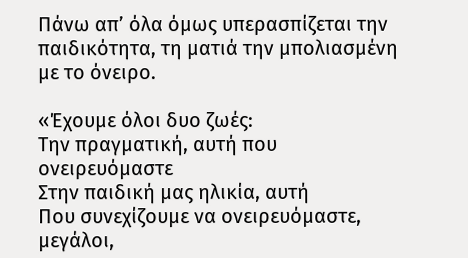Πάνω απ’ όλα όμως υπερασπίζεται την παιδικότητα, τη ματιά την μπολιασμένη με το όνειρο.

«Έχουμε όλοι δυο ζωές:
Την πραγματική, αυτή που ονειρευόμαστε
Στην παιδική μας ηλικία, αυτή
Που συνεχίζουμε να ονειρευόμαστε, μεγάλοι,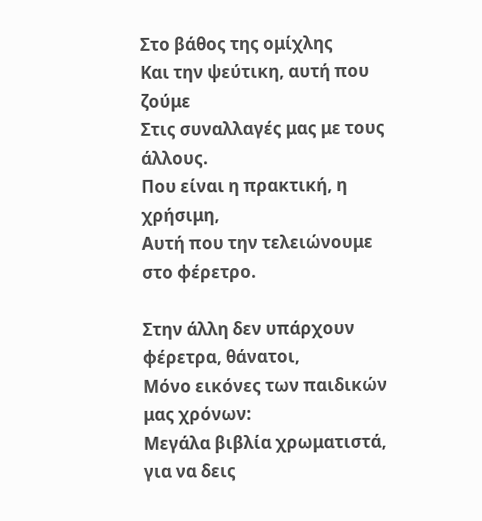Στο βάθος της ομίχλης
Και την ψεύτικη, αυτή που ζούμε
Στις συναλλαγές μας με τους άλλους.
Που είναι η πρακτική, η χρήσιμη,
Αυτή που την τελειώνουμε στο φέρετρο.

Στην άλλη δεν υπάρχουν φέρετρα, θάνατοι,
Μόνο εικόνες των παιδικών μας χρόνων:
Μεγάλα βιβλία χρωματιστά, για να δεις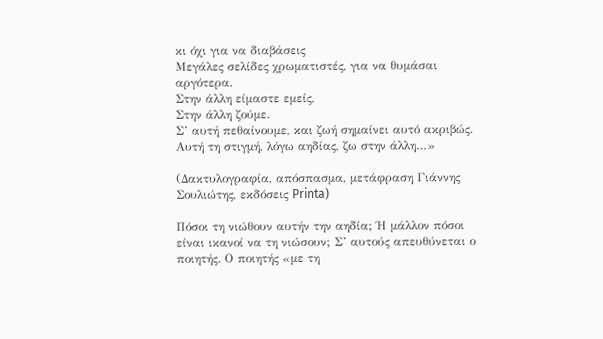κι όχι για να διαβάσεις
Μεγάλες σελίδες χρωματιστές, για να θυμάσαι αργότερα.
Στην άλλη είμαστε εμείς,
Στην άλλη ζούμε.
Σ’ αυτή πεθαίνουμε, και ζωή σημαίνει αυτό ακριβώς.
Αυτή τη στιγμή, λόγω αηδίας, ζω στην άλλη…»

(Δακτυλογραφία, απόσπασμα, μετάφραση Γιάννης Σουλιώτης, εκδόσεις Printa)

Πόσοι τη νιώθουν αυτήν την αηδία; Ή μάλλον πόσοι είναι ικανοί να τη νιώσουν; Σ’ αυτούς απευθύνεται ο ποιητής. Ο ποιητής «με τη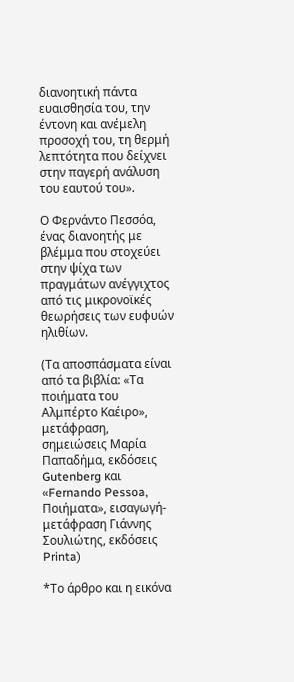διανοητική πάντα ευαισθησία του, την έντονη και ανέμελη προσοχή του, τη θερμή λεπτότητα που δείχνει στην παγερή ανάλυση του εαυτού του».

Ο Φερνάντο Πεσσόα, ένας διανοητής με βλέμμα που στοχεύει στην ψίχα των πραγμάτων ανέγγιχτος από τις μικρονοϊκές θεωρήσεις των ευφυών ηλιθίων.

(Τα αποσπάσματα είναι από τα βιβλία: «Τα ποιήματα του Αλμπέρτο Καέιρο», μετάφραση, σημειώσεις Μαρία Παπαδήμα, εκδόσεις Gutenberg και «Fernando Pessoa, Ποιήματα», εισαγωγή-μετάφραση Γιάννης Σουλιώτης, εκδόσεις Printa)

*Το άρθρο και η εικόνα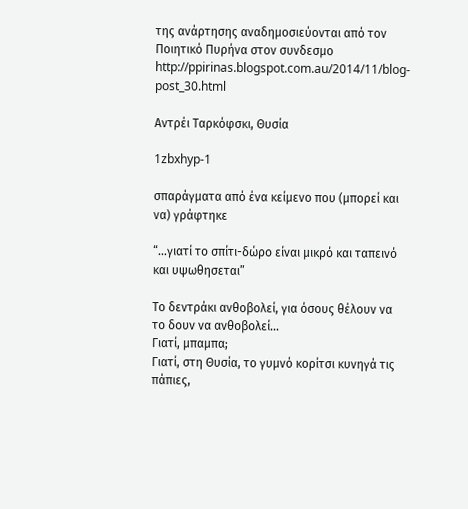της ανάρτησης αναδημοσιεύονται από τον Ποιητικό Πυρήνα στον συνδεσμο http://ppirinas.blogspot.com.au/2014/11/blog-post_30.html

Αντρέι Ταρκόφσκι, Θυσία

1zbxhyp-1

σπαράγματα από ένα κείμενο που (μπορεί και να) γράφτηκε

“…γιατί το σπίτι-δώρο είναι μικρό και ταπεινό και υψωθησεται”

Το δεντράκι ανθοβολεί, για όσους θέλουν να το δουν να ανθοβολεί…
Γιατί, μπαμπα;
Γιατί, στη Θυσία, το γυμνό κορίτσι κυνηγά τις πάπιες,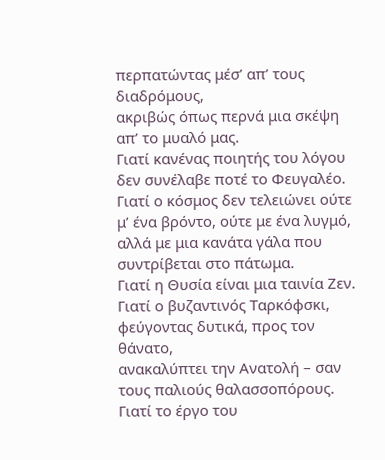περπατώντας μέσ’ απ’ τους διαδρόμους,
ακριβώς όπως περνά μια σκέψη απ’ το μυαλό μας.
Γιατί κανένας ποιητής του λόγου δεν συνέλαβε ποτέ το Φευγαλέο.
Γιατί ο κόσμος δεν τελειώνει ούτε μ’ ένα βρόντο, ούτε με ένα λυγμό,
αλλά με μια κανάτα γάλα που συντρίβεται στο πάτωμα.
Γιατί η Θυσία είναι μια ταινία Ζεν.
Γιατί ο βυζαντινός Ταρκόφσκι, φεύγοντας δυτικά, προς τον θάνατο,
ανακαλύπτει την Ανατολή – σαν τους παλιούς θαλασσοπόρους.
Γιατί το έργο του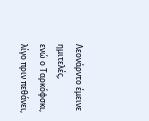Λεονάρντο έμεινε ημιτελές,
ενώ ο Ταρκόφσκι, λίγο πριν πεθάνει,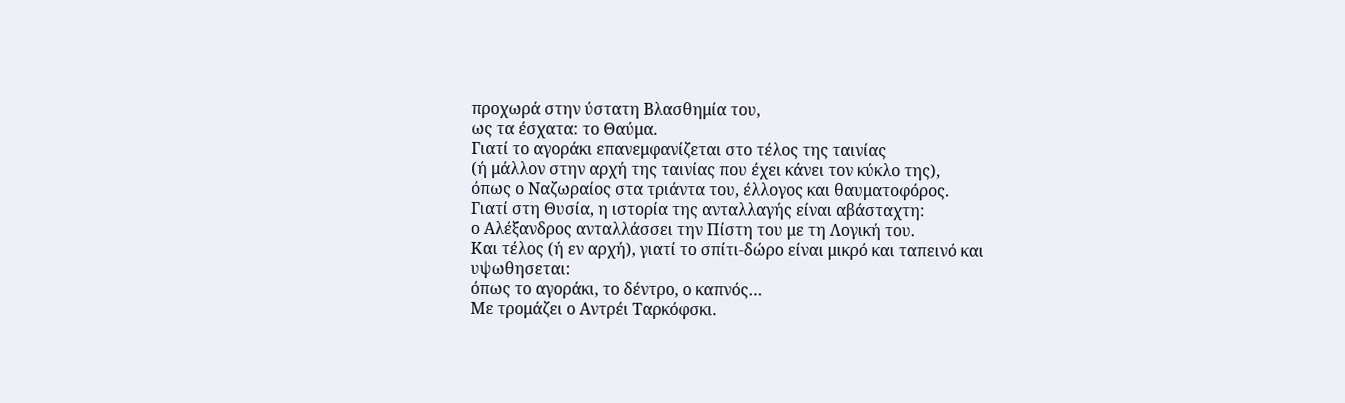προχωρά στην ύστατη Βλασθημία του,
ως τα έσχατα: το Θαύμα.
Γιατί το αγοράκι επανεμφανίζεται στο τέλος της ταινίας
(ή μάλλον στην αρχή της ταινίας που έχει κάνει τον κύκλο της),
όπως ο Ναζωραίος στα τριάντα του, έλλογος και θαυματοφόρος.
Γιατί στη Θυσία, η ιστορία της ανταλλαγής είναι αβάσταχτη:
ο Αλέξανδρος ανταλλάσσει την Πίστη του με τη Λογική του.
Και τέλος (ή εν αρχή), γιατί το σπίτι-δώρο είναι μικρό και ταπεινό και υψωθησεται:
όπως το αγοράκι, το δέντρο, ο καπνός…
Με τρομάζει ο Αντρέι Ταρκόφσκι.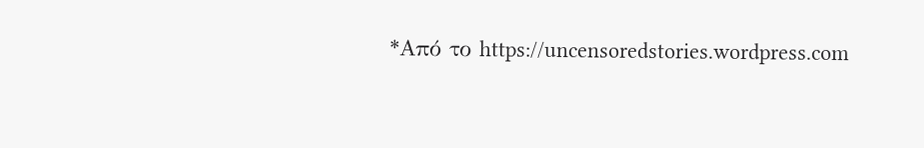*Από το https://uncensoredstories.wordpress.com